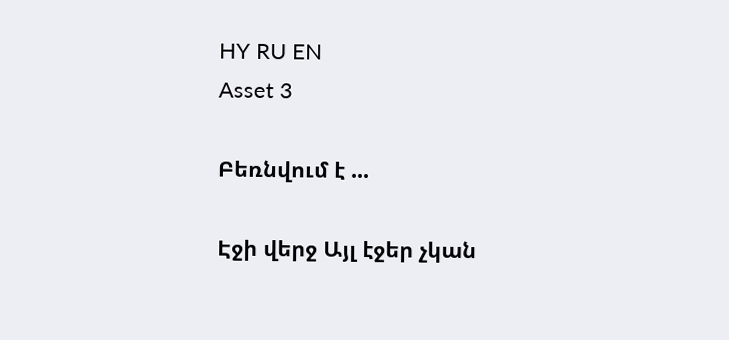HY RU EN
Asset 3

Բեռնվում է ...

Էջի վերջ Այլ էջեր չկան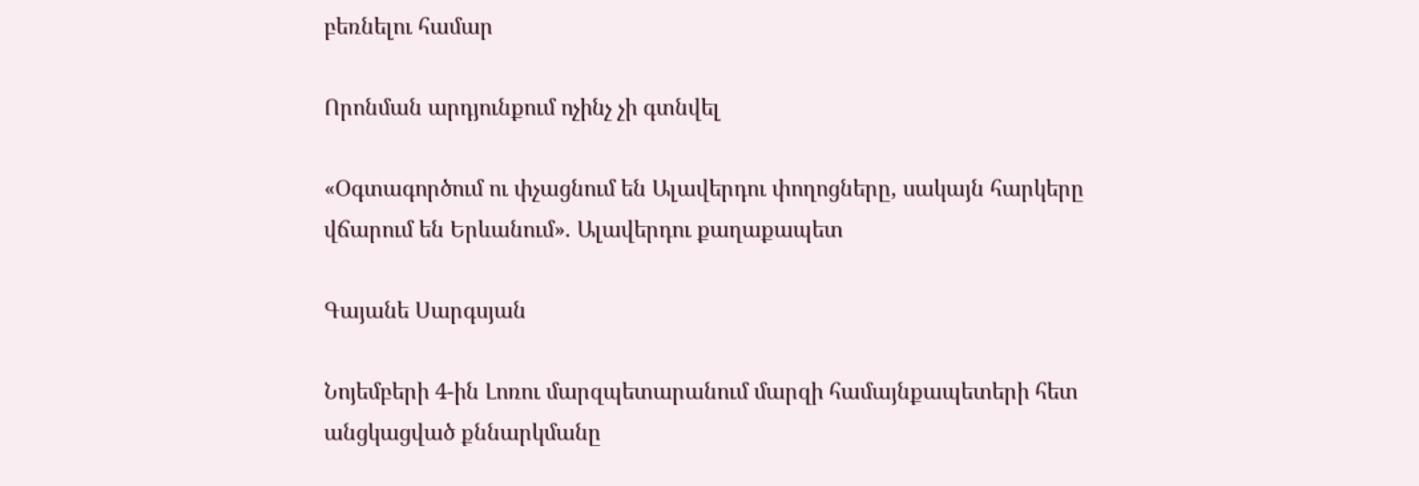բեռնելու համար

Որոնման արդյունքում ոչինչ չի գտնվել

«Օգտագործում ու փչացնում են Ալավերդու փողոցները, սակայն հարկերը վճարում են Երևանում». Ալավերդու քաղաքապետ

Գայանե Սարգսյան

Նոյեմբերի 4-ին Լոռու մարզպետարանում մարզի համայնքապետերի հետ անցկացված քննարկմանը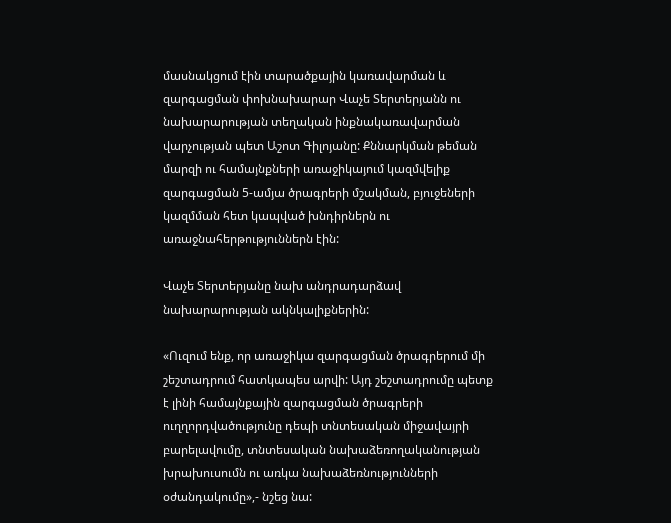մասնակցում էին տարածքային կառավարման և զարգացման փոխնախարար Վաչե Տերտերյանն ու նախարարության տեղական ինքնակառավարման վարչության պետ Աշոտ Գիլոյանը: Քննարկման թեման մարզի ու համայնքների առաջիկայում կազմվելիք զարգացման 5-ամյա ծրագրերի մշակման, բյուջեների կազմման հետ կապված խնդիրներն ու առաջնահերթություններն էին:

Վաչե Տերտերյանը նախ անդրադարձավ նախարարության ակնկալիքներին:

«Ուզում ենք, որ առաջիկա զարգացման ծրագրերում մի շեշտադրում հատկապես արվի: Այդ շեշտադրումը պետք է լինի համայնքային զարգացման ծրագրերի ուղղորդվածությունը դեպի տնտեսական միջավայրի բարելավումը, տնտեսական նախաձեռողականության խրախուսումն ու առկա նախաձեռնությունների օժանդակումը»,- նշեց նա: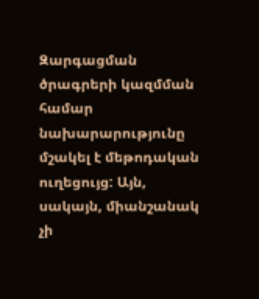Զարգացման ծրագրերի կազմման համար նախարարությունը մշակել է մեթոդական ուղեցույց: Այն, սակայն, միանշանակ չի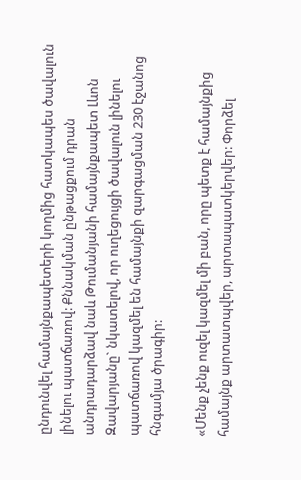ընդունվել համայնքապետերի կողմից հատկապես ծավալուն լինելու պատճառով: Քննակման ընթացքում դրան անդրադարձավ նաև Թումանյանի համայնքապետ Լևոն Զավարյանը` նկատելով, որ ուղեցույցի ծավալուն լինելու պատճառով կազմել են համայնքի զարգացման 230 էջանոց հնգամյա ծրագիր:

«Մենք չենք ուզել կազմել մի բան, որը պետք է համայնքից համայնք արտատպվեր, արտապատկերվեր: Փորձել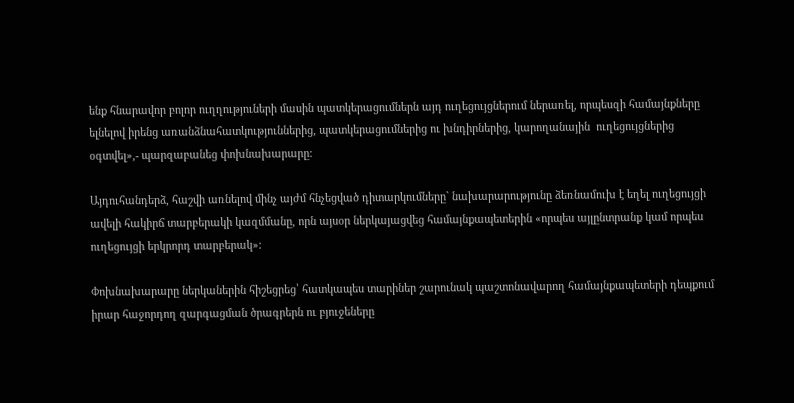ենք հնարավոր բոլոր ուղղություների մասին պատկերացումներն այդ ուղեցույցներում ներառել, որպեսզի համայնքները ելնելով իրենց առանձնահատկություններից, պատկերացումներից ու խնդիրներից, կարողանային  ուղեցույցներից օգտվել»,- պարզաբանեց փոխնախարարը:

Այդուհանդերձ, հաշվի առնելով մինչ այժմ հնչեցված դիտարկումները` նախարարությունը ձեռնամուխ է եղել ուղեցույցի ավելի հակիրճ տարբերակի կազմմանը, որն այսօր ներկայացվեց համայնքապետերին «որպես այլընտրանք կամ որպես ուղեցույցի երկրորդ տարբերակ»:

Փոխնախարարը ներկաներին հիշեցրեց՝ հատկապես տարիներ շարունակ պաշտոնավարող համայնքապետերի դեպքում իրար հաջորդող զարգացման ծրագրերն ու բյուջեները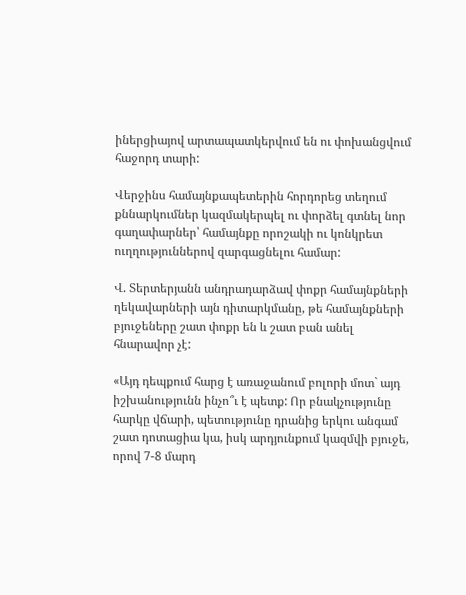իներցիայով արտապատկերվում են ու փոխանցվում հաջորդ տարի:

Վերջինս համայնքապետերին հորդորեց տեղում քննարկումներ կազմակերպել ու փորձել գտնել նոր գաղափարներ՝ համայնքը որոշակի ու կոնկրետ ուղղություններով զարգացնելու համար:

Վ. Տերտերյանն անդրադարձավ փոքր համայնքների ղեկավարների այն դիտարկմանը, թե համայնքների բյուջեները շատ փոքր են և շատ բան անել հնարավոր չէ:

«Այդ դեպքում հարց է առաջանում բոլորի մոտ` այդ իշխանությունն ինչո՞ւ է պետք: Որ բնակչությունը հարկը վճարի, պետությունը դրանից երկու անգամ շատ դոտացիա կա, իսկ արդյունքում կազմվի բյուջե, որով 7-8 մարդ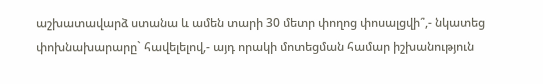աշխատավարձ ստանա և ամեն տարի 30 մետր փողոց փոսալցվի՞,- նկատեց փոխնախարարը` հավելելով,- այդ որակի մոտեցման համար իշխանություն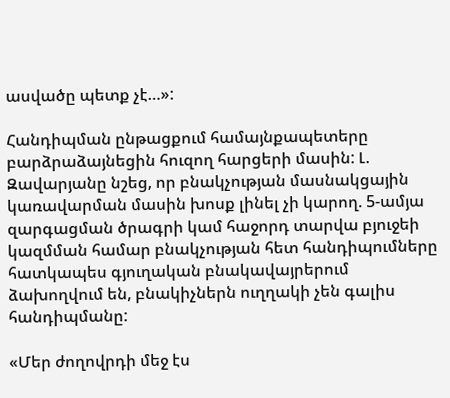ասվածը պետք չէ…»:

Հանդիպման ընթացքում համայնքապետերը բարձրաձայնեցին հուզող հարցերի մասին: Լ. Զավարյանը նշեց, որ բնակչության մասնակցային կառավարման մասին խոսք լինել չի կարող. 5-ամյա զարգացման ծրագրի կամ հաջորդ տարվա բյուջեի կազմման համար բնակչության հետ հանդիպումները հատկապես գյուղական բնակավայրերում ձախողվում են, բնակիչներն ուղղակի չեն գալիս հանդիպմանը:

«Մեր ժողովրդի մեջ էս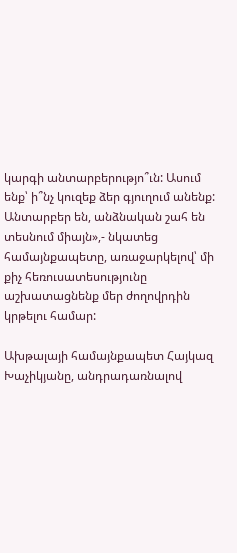կարգի անտարբերությո՞ւն: Ասում ենք՝ ի՞նչ կուզեք ձեր գյուղում անենք: Անտարբեր են, անձնական շահ են տեսնում միայն»,- նկատեց համայնքապետը, առաջարկելով՝ մի քիչ հեռուսատեսությունը աշխատացնենք մեր ժողովրդին կրթելու համար:

Ախթալայի համայնքապետ Հայկազ Խաչիկյանը, անդրադառնալով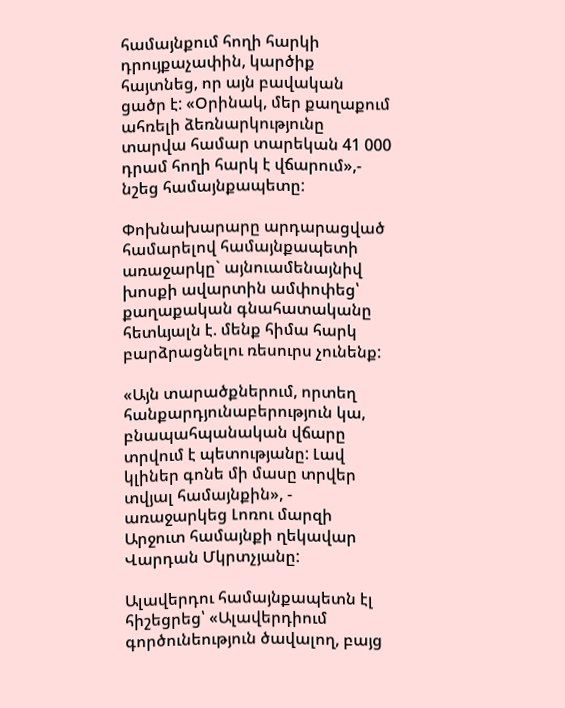համայնքում հողի հարկի դրույքաչափին, կարծիք հայտնեց, որ այն բավական ցածր է: «Օրինակ, մեր քաղաքում ահռելի ձեռնարկությունը տարվա համար տարեկան 41 000 դրամ հողի հարկ է վճարում»,- նշեց համայնքապետը:

Փոխնախարարը արդարացված համարելով համայնքապետի առաջարկը` այնուամենայնիվ խոսքի ավարտին ամփոփեց՝ քաղաքական գնահատականը հետևյալն է. մենք հիմա հարկ բարձրացնելու ռեսուրս չունենք:

«Այն տարածքներում, որտեղ հանքարդյունաբերություն կա, բնապահպանական վճարը տրվում է պետությանը: Լավ կլիներ գոնե մի մասը տրվեր տվյալ համայնքին», - առաջարկեց Լոռու մարզի Արջուտ համայնքի ղեկավար Վարդան Մկրտչյանը:

Ալավերդու համայնքապետն էլ հիշեցրեց՝ «Ալավերդիում գործունեություն ծավալող, բայց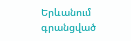Երևանում գրանցված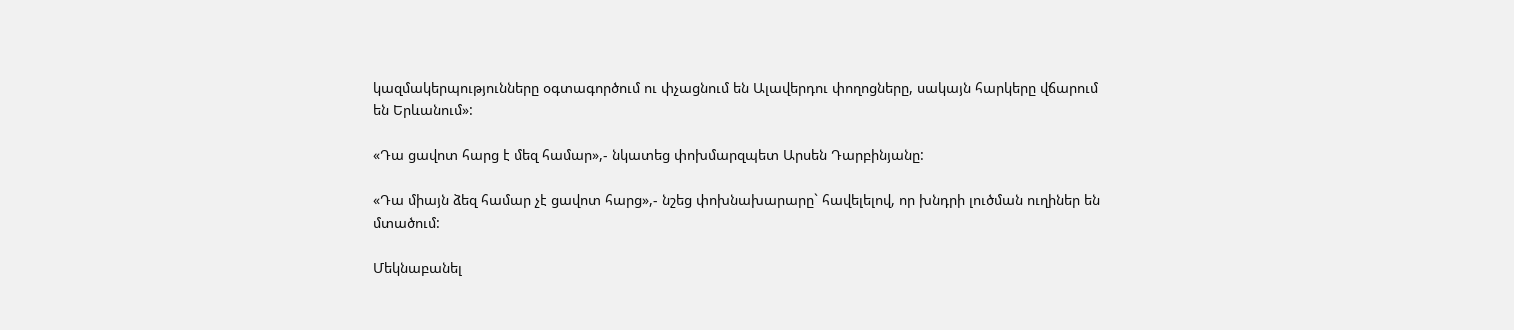կազմակերպությունները օգտագործում ու փչացնում են Ալավերդու փողոցները, սակայն հարկերը վճարում են Երևանում»:

«Դա ցավոտ հարց է մեզ համար»,- նկատեց փոխմարզպետ Արսեն Դարբինյանը:

«Դա միայն ձեզ համար չէ ցավոտ հարց»,- նշեց փոխնախարարը` հավելելով, որ խնդրի լուծման ուղիներ են մտածում:

Մեկնաբանել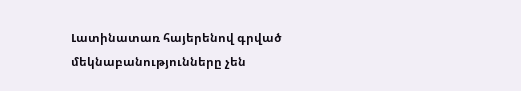Լատինատառ հայերենով գրված մեկնաբանությունները չեն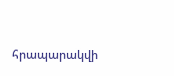հրապարակվի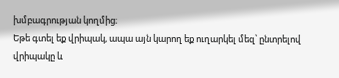խմբագրության կողմից։
Եթե գտել եք վրիպակ, ապա այն կարող եք ուղարկել մեզ՝ ընտրելով վրիպակը և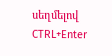սեղմելով CTRL+Enter